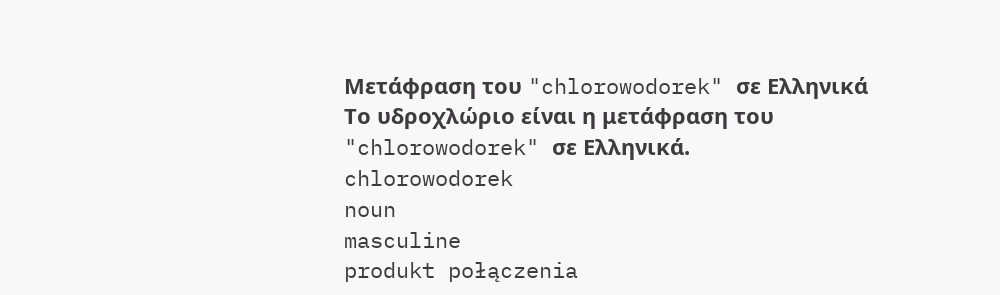Μετάφραση του "chlorowodorek" σε Ελληνικά
Το υδροχλώριο είναι η μετάφραση του "chlorowodorek" σε Ελληνικά.
chlorowodorek
noun
masculine
produkt połączenia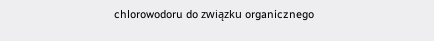chlorowodoru do związku organicznego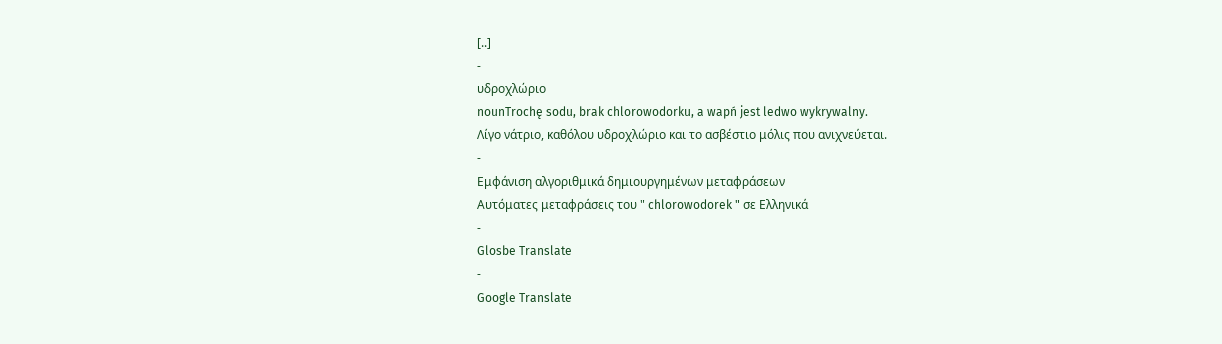[..]
-
υδροχλώριο
nounTrochę sodu, brak chlorowodorku, a wapń jest ledwo wykrywalny.
Λίγο νάτριο, καθόλου υδροχλώριο και το ασβέστιο μόλις που ανιχνεύεται.
-
Εμφάνιση αλγοριθμικά δημιουργημένων μεταφράσεων
Αυτόματες μεταφράσεις του " chlorowodorek " σε Ελληνικά
-
Glosbe Translate
-
Google Translate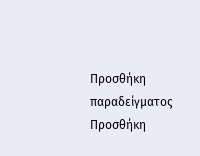Προσθήκη παραδείγματος
Προσθήκη